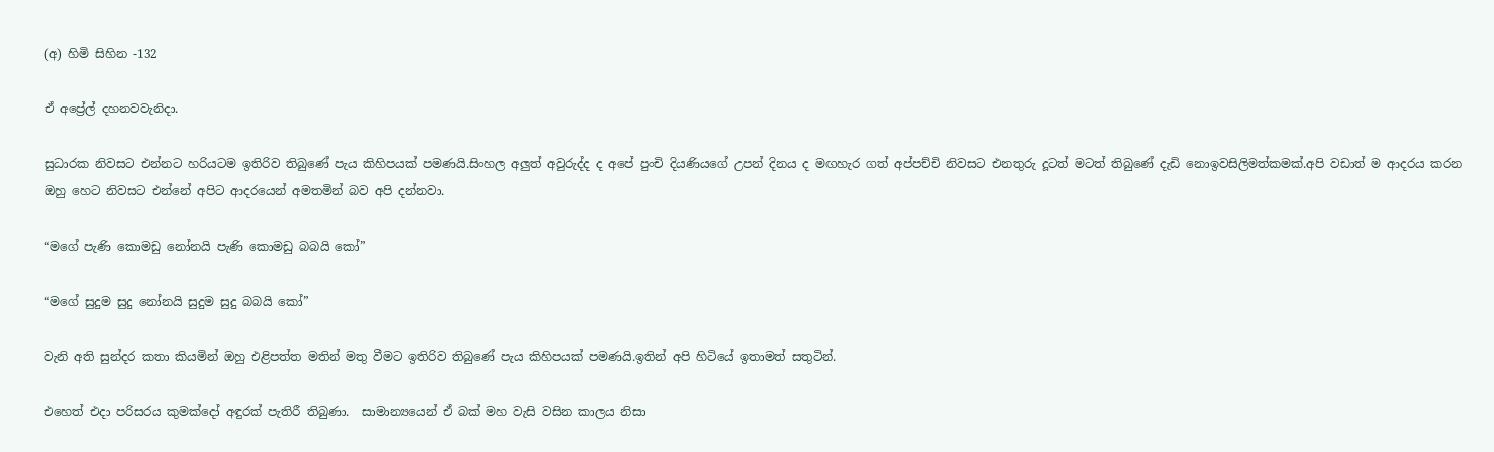(අ) හිමි සිහින -132

ඒ අප්‍රේල් දහනවවැනිදා.

සුධාරක නිවසට එන්නට හරියටම ඉතිරිව තිබුණේ පැය කිහිපයක් පමණයි.සිංහල අලුත් අවුරුද්ද ද අපේ පුංචි දියණියගේ උපන් දිනය ද මඟහැර ගත් අප්පච්චි නිවසට එනතුරු දූටත් මටත් තිබුණේ දැඩි නොඉවසිලිමත්කමක්.අපි වඩාත් ම ආදරය කරන ඔහු හෙට නිවසට එන්නේ අපිට ආදරයෙන් අමතමින් බව අපි දන්නවා.

“මගේ පැණි කොමඩු නෝනයි පැණි කොමඩු බබයි කෝ”

“මගේ සුදුම සුදු නෝනයි සුදුම සුදු බබයි කෝ”

වැනි අති සුන්දර කතා කියමින් ඔහු එළිපත්ත මතින් මතු වීමට ඉතිරිව තිබුණේ පැය කිහිපයක් පමණයි.ඉතින් අපි හිටියේ ඉතාමත් සතුටින්.

එහෙත් එදා පරිසරය කුමක්දෝ අඳුරක් පැතිරී තිබුණා.  සාමාන්‍යයෙන් ඒ බක් මහ වැසි වසින කාලය නිසා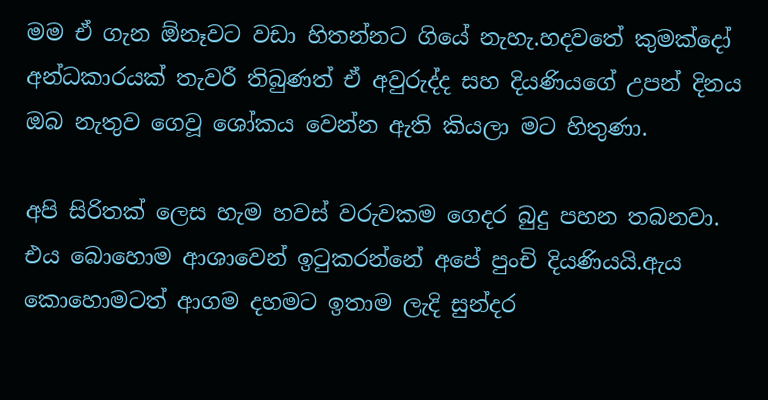මම ඒ ගැන ඕනෑවට වඩා හිතන්නට ගියේ නැහැ.හදවතේ කුමක්දෝ අන්ධකාරයක් තැවරී තිබුණත් ඒ අවුරුද්ද සහ දියණියගේ උපන් දිනය ඔබ නැතුව ගෙවූ ශෝකය වෙන්න ඇති කියලා මට හිතුණා.

අපි සිරිතක් ලෙස හැම හවස් වරුවකම ගෙදර බුදු පහන තබනවා. එය බොහොම ආශාවෙන් ඉටුකරන්නේ අපේ පුංචි දියණියයි.ඇය කොහොමටත් ආගම දහමට ඉතාම ලැදි සුන්දර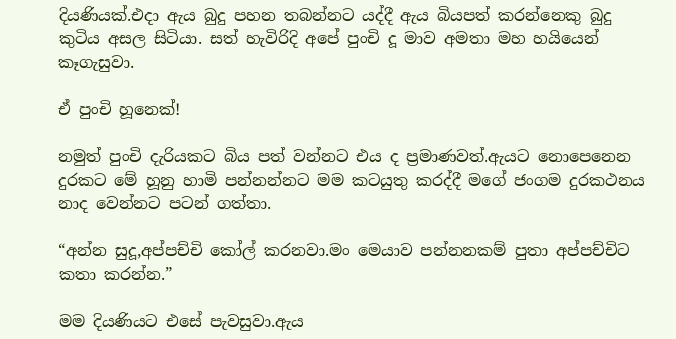දියණියක්.එදා ඇය බුදු පහන තබන්නට යද්දී ඇය බියපත් කරන්නෙකු බුදු කුටිය අසල සිටියා. සත් හැවිරිදි අපේ පුංචි දූ මාව අමතා මහ හයියෙන් කෑගැසුවා.

ඒ පුංචි හූනෙක්!

නමුත් පුංචි දැරියකට බිය පත් වන්නට එය ද ප්‍රමාණවත්.ඇයට නොපෙනෙන දුරකට මේ හූනු හාමි පන්නන්නට මම කටයුතු කරද්දී මගේ ජංගම දුරකථනය නාද වෙන්නට පටන් ගත්තා.

“අන්න සුදූ,අප්පච්චි කෝල් කරනවා.මං මෙයාව පන්නනකම් පුතා අප්පච්චිට කතා කරන්න.”

මම දියණියට එසේ පැවසුවා.ඇය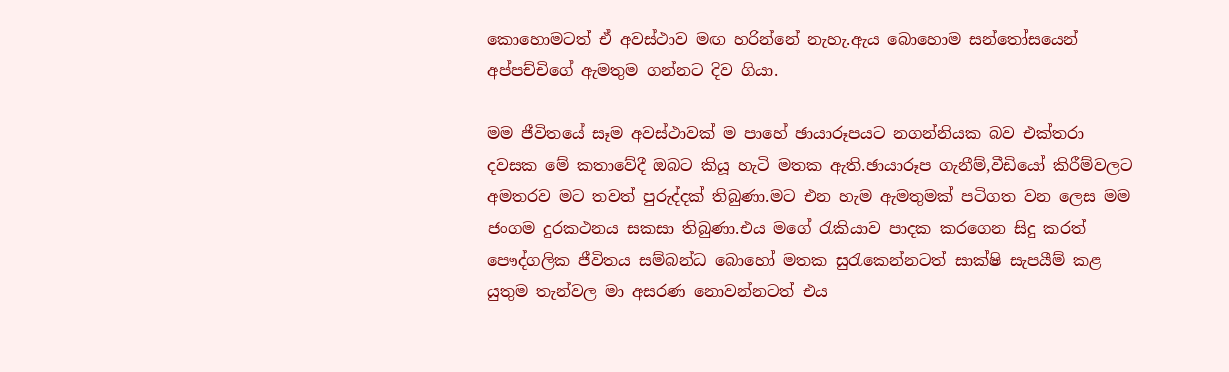කොහොමටත් ඒ අවස්ථාව මඟ හරින්නේ නැහැ.ඇය බොහොම සන්තෝසයෙන් අප්පච්චිගේ ඇමතුම ගන්නට දිව ගියා.

මම ජීවිතයේ සෑම අවස්ථාවක් ම පාහේ ඡායාරූපයට නගන්නියක බව එක්තරා දවසක මේ කතාවේදී ඔබට කියූ හැටි මතක ඇති.ඡායාරූප ගැනීම්,වීඩියෝ කිරීම්වලට අමතරව මට තවත් පුරුද්දක් තිබුණා.මට එන හැම ඇමතුමක් පටිගත වන ලෙස මම ජංගම දුරකථනය සකසා තිබුණා.එය මගේ රැකියාව පාදක කරගෙන සිදු කරත් පෞද්ගලික ජීවිතය සම්බන්ධ බොහෝ මතක සුරැකෙන්නටත් සාක්ෂි සැපයීම් කළ  යුතුම තැන්වල මා අසරණ නොවන්නටත් එය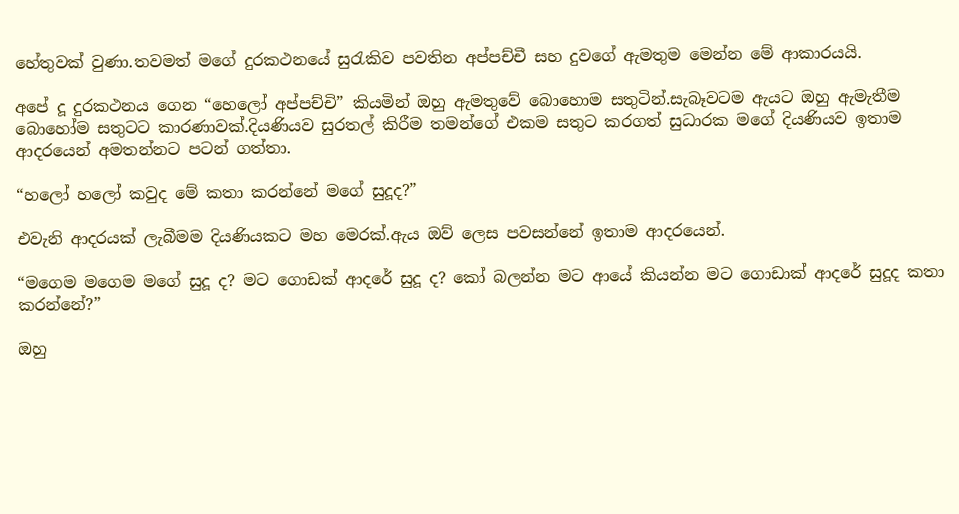හේතුවක් වුණා.තවමත් මගේ දුරකථනයේ සුරැකිව පවතින අප්පච්චී සහ දුවගේ ඇමතුම මෙන්න මේ ආකාරයයි.

අපේ දූ දුරකථනය ගෙන “හෙලෝ අප්පච්චි” කියමින් ඔහු ඇමතුවේ බොහොම සතුටින්.සැබෑවටම ඇයට ඔහු ඇමැතීම බොහෝම සතුටට කාරණාවක්.දියණියව සුරතල් කිරීම තමන්ගේ එකම සතුට කරගත් සුධාරක මගේ දියණියව ඉතාම ආදරයෙන් අමතන්නට පටන් ගත්තා.

“හලෝ හලෝ කවුද මේ කතා කරන්නේ මගේ සුදූද?”

එවැනි ආදරයක් ලැබීමම දියණියකට මහ මෙරක්.ඇය ඔව් ලෙස පවසන්නේ ඉතාම ආදරයෙන්.

“මගෙම මගෙම මගේ සුදූ ද? මට ගොඩක් ආදරේ සුදූ ද? කෝ බලන්න මට ආයේ කියන්න මට ගොඩාක් ආදරේ සුදූද කතා කරන්නේ?”

ඔහු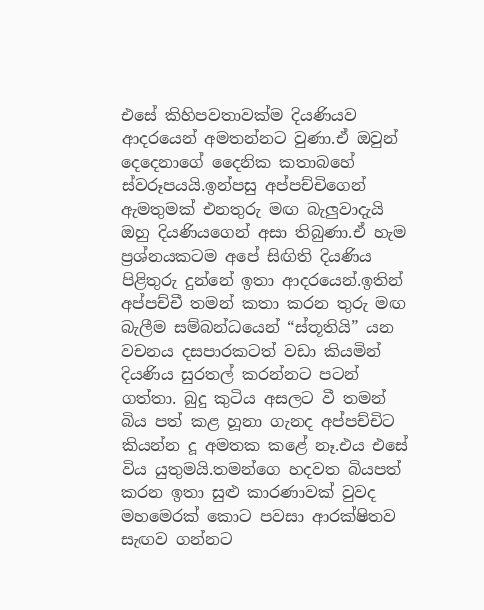එසේ කිහිපවතාවක්ම දියණියව ආදරයෙන් අමතන්නට වුණා.ඒ ඔවුන් දෙදෙනාගේ දෛනික කතාබහේ ස්වරූපයයි.ඉන්පසු අප්පච්චිගෙන් ඇමතුමක් එනතුරු මඟ බැලුවාදැයි ඔහු දියණියගෙන් අසා තිබුණා.ඒ හැම ප්‍රශ්නයකටම අපේ සිඟිති දියණිය පිළිතුරු දුන්නේ ඉතා ආදරයෙන්.ඉතින් අප්පච්චී තමන් කතා කරන තුරු මඟ බැලීම සම්බන්ධයෙන් “ස්තූතියි” යන වචනය දසපාරකටත් වඩා කියමින් දියණිය සුරතල් කරන්නට පටන් ගත්තා. බුදු කුටිය අසලට වී තමන් බිය පත් කළ හූනා ගැනද අප්පච්චිට කියන්න දූ අමතක කළේ නෑ.එය එසේ විය යුතුමයි.තමන්ගෙ හදවත බියපත් කරන ඉතා සුළු කාරණාවක් වුවද මහමෙරක් කොට පවසා ආරක්ෂිතව සැඟව ගන්නට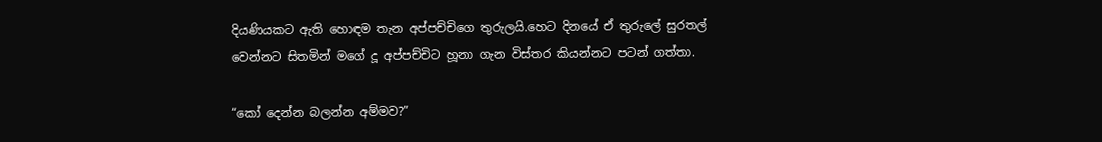දියණියකට ඇති හොඳම තැන අප්පච්චිගෙ තුරුලයි.හෙට දිනයේ ඒ තුරුලේ සුරතල් වෙන්නට සිතමින් මගේ දූ අප්පච්චිට හූනා ගැන විස්තර කියන්නට පටන් ගත්තා.

“කෝ දෙන්න බලන්න අම්මව?”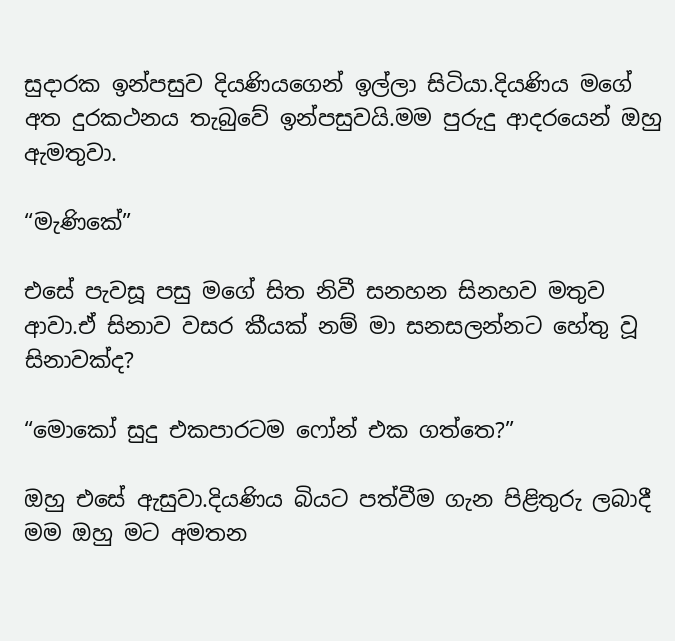සුදාරක ඉන්පසුව දියණියගෙන් ඉල්ලා සිටියා.දියණිය මගේ අත දුරකථනය තැබුවේ ඉන්පසුවයි.මම පුරුදු ආදරයෙන් ඔහු ඇමතුවා.

“මැණිකේ”

එසේ පැවසූ පසු මගේ සිත නිවී සනහන සිනහව මතුව ආවා.ඒ සිනාව වසර කීයක් නම් මා සනසලන්නට හේතු වූ සිනාවක්ද?

“මොකෝ සුදු එකපාරටම ෆෝන් එක ගත්තෙ?”

ඔහු එසේ ඇසුවා.දියණිය බියට පත්වීම ගැන පිළිතුරු ලබාදී මම ඔහු මට අමතන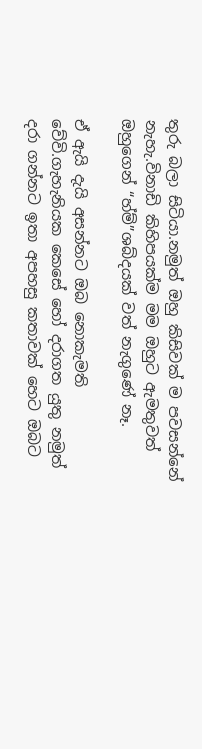තුරු බලා සිටියා.නමුත් ඔහු කිසිවක් ම පවසන්නේ නැහැ.විනාඩි කිහිපයක්ම මම ඔහුට ඇමතුවත් ඔහුගෙන් “හ්ම්”ශබ්දයක් වත් නැගුණේ නෑ.

ඒ ඇයි දැයි අසන්නට ඔබ නොකැමති වේවි.ගැහැනියක කෙසේ හෝ දරාගත යුතු නමුත් දරා ගන්නට ඉතා අපහසු කතාවක් හෙට ඔබට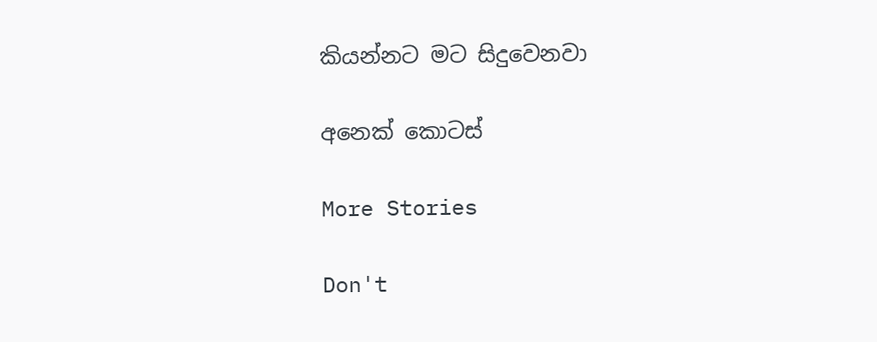කියන්නට මට සිදුවෙනවා

අනෙක් කොටස්

More Stories

Don't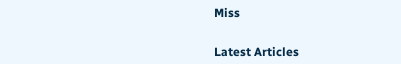Miss


Latest Articles